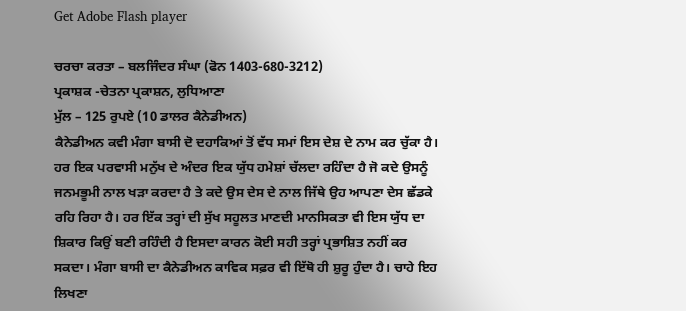Get Adobe Flash player

ਚਰਚਾ ਕਰਤਾ – ਬਲਜਿੰਦਰ ਸੰਘਾ (ਫੋਨ 1403-680-3212)
ਪ੍ਰਕਾਸ਼ਕ -ਚੇਤਨਾ ਪ੍ਰਕਾਸ਼ਨ, ਲੁਧਿਆਣਾ
ਮੁੱਲ – 125 ਰੁਪਏ (10 ਡਾਲਰ ਕੈਨੇਡੀਅਨ)
ਕੈਨੇਡੀਅਨ ਕਵੀ ਮੰਗਾ ਬਾਸੀ ਦੋ ਦਹਾਕਿਆਂ ਤੋਂ ਵੱਧ ਸਮਾਂ ਇਸ ਦੇਸ਼ ਦੇ ਨਾਮ ਕਰ ਚੁੱਕਾ ਹੈ। ਹਰ ਇਕ ਪਰਵਾਸੀ ਮਨੁੱਖ ਦੇ ਅੰਦਰ ਇਕ ਯੁੱਧ ਹਮੇਸ਼ਾਂ ਚੱਲਦਾ ਰਹਿੰਦਾ ਹੈ ਜੋ ਕਦੇ ਉਸਨੂੰ ਜਨਮਭੂਮੀ ਨਾਲ ਖੜਾ ਕਰਦਾ ਹੈ ਤੇ ਕਦੇ ਉਸ ਦੇਸ ਦੇ ਨਾਲ ਜਿੱਥੇ ਉਹ ਆਪਣਾ ਦੇਸ ਛੱਡਕੇ ਰਹਿ ਰਿਹਾ ਹੈ। ਹਰ ਇੱਕ ਤਰ੍ਹਾਂ ਦੀ ਸੁੱਖ ਸਹੂਲਤ ਮਾਣਦੀ ਮਾਨਸਿਕਤਾ ਵੀ ਇਸ ਯੁੱਧ ਦਾ ਸ਼ਿਕਾਰ ਕਿਉਂ ਬਣੀ ਰਹਿੰਦੀ ਹੈ ਇਸਦਾ ਕਾਰਨ ਕੋਈ ਸਹੀ ਤਰ੍ਹਾਂ ਪ੍ਰਭਾਸ਼ਿਤ ਨਹੀਂ ਕਰ ਸਕਦਾ। ਮੰਗਾ ਬਾਸੀ ਦਾ ਕੈਨੇਡੀਅਨ ਕਾਵਿਕ ਸਫ਼ਰ ਵੀ ਇੱਥੋ ਹੀ ਸ਼ੁਰੂ ਹੁੰਦਾ ਹੈ। ਚਾਹੇ ਇਹ ਲਿਖਣਾ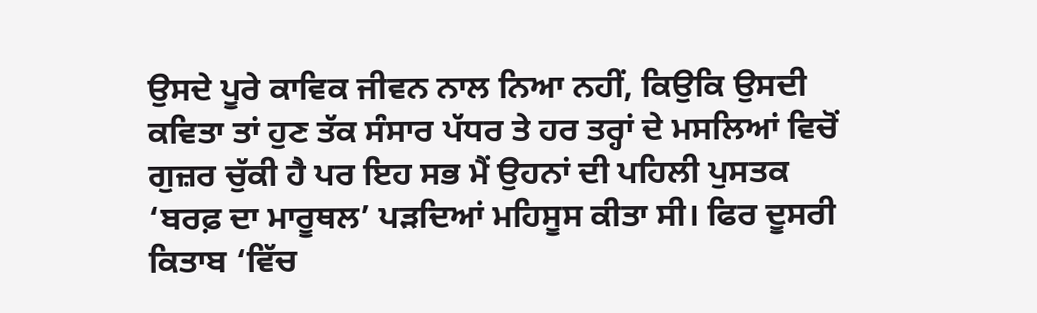ਉਸਦੇ ਪੂਰੇ ਕਾਵਿਕ ਜੀਵਨ ਨਾਲ ਨਿਆ ਨਹੀਂ, ਕਿਉਕਿ ਉਸਦੀ ਕਵਿਤਾ ਤਾਂ ਹੁਣ ਤੱਕ ਸੰਸਾਰ ਪੱਧਰ ਤੇ ਹਰ ਤਰ੍ਹਾਂ ਦੇ ਮਸਲਿਆਂ ਵਿਚੋਂ ਗੁਜ਼ਰ ਚੁੱਕੀ ਹੈ ਪਰ ਇਹ ਸਭ ਮੈਂ ਉਹਨਾਂ ਦੀ ਪਹਿਲੀ ਪੁਸਤਕ ‘ਬਰਫ਼ ਦਾ ਮਾਰੂਥਲ’ ਪੜਦਿਆਂ ਮਹਿਸੂਸ ਕੀਤਾ ਸੀ। ਫਿਰ ਦੂਸਰੀ ਕਿਤਾਬ ‘ਵਿੱਚ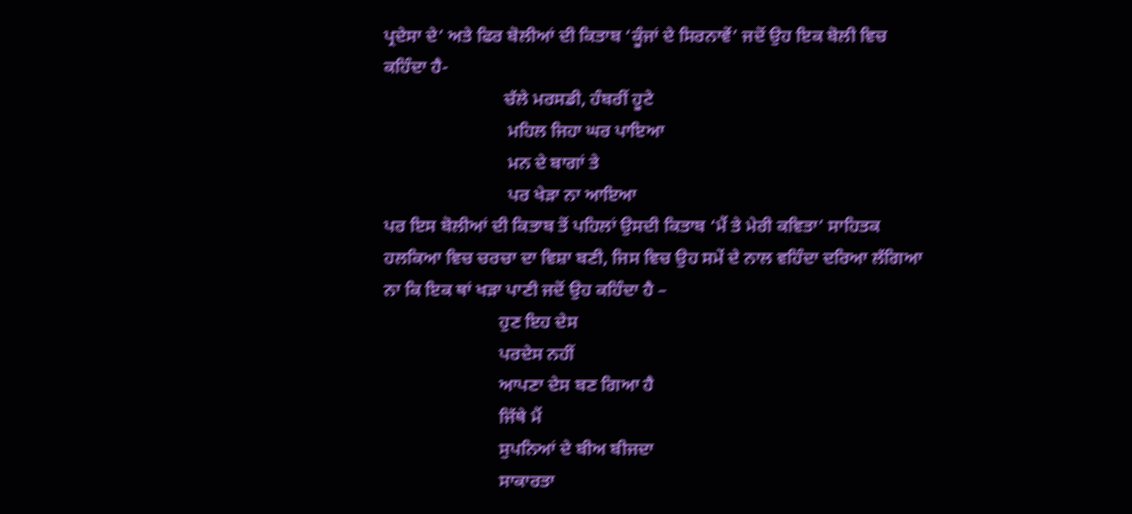ਪ੍ਰਦੇਸਾ ਦੇ’ ਅਤੇ ਫਿਰ ਬੋਲੀਆਂ ਦੀ ਕਿਤਾਬ ‘ਕੂੰਜਾਂ ਦੇ ਸਿਰਨਾਵੇਂ’ ਜਦੋਂ ਉਹ ਇਕ ਬੋਲੀ ਵਿਚ ਕਹਿੰਦਾ ਹੈ-
                           ਚੱਲੇ ਮਰਸਡੀ, ਹੰਬਰੀਂ ਹੂਟੇ
                            ਮਹਿਲ ਜਿਹਾ ਘਰ ਪਾਇਆ
                            ਮਨ ਦੇ ਬਾਗਾਂ ਤੇ
                            ਪਰ ਖੇੜਾ ਨਾ ਆਇਆ
ਪਰ ਇਸ ਬੋਲੀਆਂ ਦੀ ਕਿਤਾਬ ਤੋਂ ਪਹਿਲਾਂ ਉਸਦੀ ਕਿਤਾਬ ‘ਮੈਂ ਤੇ ਮੇਰੀ ਕਵਿਤਾ’ ਸਾਹਿਤਕ ਹਲਕਿਆ ਵਿਚ ਚਰਚਾ ਦਾ ਵਿਸ਼ਾ ਬਣੀ, ਜਿਸ ਵਿਚ ਉਹ ਸਮੇਂ ਦੇ ਨਾਲ ਵਹਿੰਦਾ ਦਰਿਆ ਲੱਗਿਆ ਨਾ ਕਿ ਇਕ ਥਾਂ ਖੜਾ ਪਾਣੀ ਜਦੋਂ ਉਹ ਕਹਿੰਦਾ ਹੈ –
                          ਹੁਣ ਇਹ ਦੇਸ
                          ਪਰਦੇਸ ਨਹੀਂ
                          ਆਪਣਾ ਦੇਸ ਬਣ ਗਿਆ ਹੈ
                          ਜਿੱਥੇ ਮੈਂ
                          ਸੁਪਨਿਆਂ ਦੇ ਬੀਅ ਬੀਜਦਾ
                          ਸਾਕਾਰਤਾ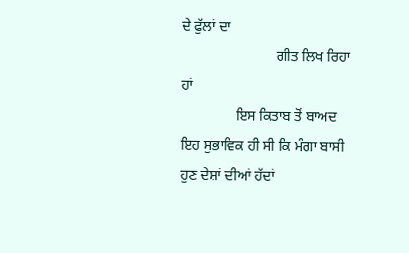ਦੇ ਫੁੱਲਾਂ ਦਾ
                          ਗੀਤ ਲਿਖ ਰਿਹਾ ਹਾਂ
               ਇਸ ਕਿਤਾਬ ਤੋਂ ਬਾਅਦ ਇਹ ਸੁਭਾਵਿਕ ਹੀ ਸੀ ਕਿ ਮੰਗਾ ਬਾਸੀ ਹੁਣ ਦੇਸ਼ਾਂ ਦੀਆਂ ਹੱਦਾਂ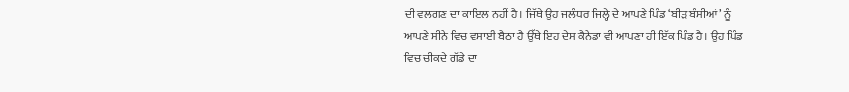ਦੀ ਵਲਗਣ ਦਾ ਕਾਇਲ ਨਹੀਂ ਹੈ। ਜਿੱਥੇ ਉਹ ਜਲੰਧਰ ਜਿਲ੍ਹੇ ਦੇ ਆਪਣੇ ਪਿੰਡ ‘ਬੀੜ ਬੰਸੀਆਂ’ ਨੂੰ ਆਪਣੇ ਸੀਨੇ ਵਿਚ ਵਸਾਈ ਬੈਠਾ ਹੈ ਉੱਥੇ ਇਹ ਦੇਸ ਕੈਨੇਡਾ ਵੀ ਆਪਣਾ ਹੀ ਇੱਕ ਪਿੰਡ ਹੈ। ਉਹ ਪਿੰਡ ਵਿਚ ਚੀਕਦੇ ਗੱਡੇ ਦਾ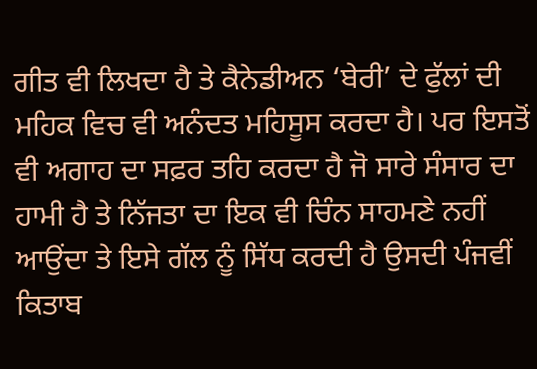ਗੀਤ ਵੀ ਲਿਖਦਾ ਹੈ ਤੇ ਕੈਨੇਡੀਅਨ ‘ਬੇਰੀ’ ਦੇ ਫੁੱਲਾਂ ਦੀ ਮਹਿਕ ਵਿਚ ਵੀ ਅਨੰਦਤ ਮਹਿਸੂਸ ਕਰਦਾ ਹੈ। ਪਰ ਇਸਤੋਂ ਵੀ ਅਗਾਹ ਦਾ ਸਫ਼ਰ ਤਹਿ ਕਰਦਾ ਹੈ ਜੋ ਸਾਰੇ ਸੰਸਾਰ ਦਾ ਹਾਮੀ ਹੈ ਤੇ ਨਿੱਜਤਾ ਦਾ ਇਕ ਵੀ ਚਿੰਨ ਸਾਹਮਣੇ ਨਹੀਂ ਆਉਂਦਾ ਤੇ ਇਸੇ ਗੱਲ ਨੂੰ ਸਿੱਧ ਕਰਦੀ ਹੈ ਉਸਦੀ ਪੰਜਵੀਂ ਕਿਤਾਬ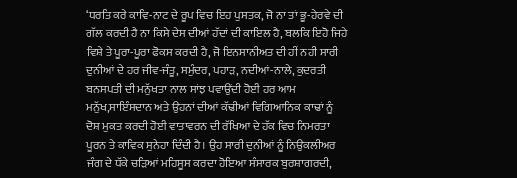‘ਧਰਤਿ ਕਰੇ ਕਾਵਿ-ਨਾਟ ਦੇ ਰੂਪ ਵਿਚ ਇਹ ਪੁਸਤਕ, ਜੋ ਨਾ ਤਾਂ ਭੂ-ਹੇਰਵੇ ਦੀ ਗੱਲ ਕਰਦੀ ਹੈ ਨਾ ਕਿਸੇ ਦੇਸ ਦੀਆਂ ਹੱਦਾਂ ਦੀ ਕਾਇਲ ਹੈ, ਬਲਕਿ ਇਹੋ ਜਿਹੇ ਵਿਸ਼ੇ ਤੇ ਪੂਰਾ-ਪੂਰਾ ਫੋਕਸ ਕਰਦੀ ਹੈ, ਜੋ ਇਨਸਾਨੀਅਤ ਦੀ ਹੀਂ ਨਹੀ ਸਾਰੀ ਦੁਨੀਆਂ ਦੇ ਹਰ ਜੀਵ-ਜੰਤੂ, ਸਮੁੰਦਰ, ਪਹਾੜ, ਨਦੀਆਂ-ਨਾਲੇ, ਕੁਦਰਤੀ ਬਨਸਪਤੀ ਦੀ ਮਨੁੱਖਤਾ ਨਾਲ ਸਾਂਝ ਪਵਾਉਂਦੀ ਹੋਈ ਹਰ ਆਮ ਮਨੁੱਖ,ਸਾਇੰਸਦਾਨ ਅਤੇ ਉਹਨਾਂ ਦੀਆਂ ਕੱਢੀਆਂ ਵਿਗਿਆਨਿਕ ਕਾਢਾਂ ਨੂੰ ਦੋਸ਼ ਮੁਕਤ ਕਰਦੀ ਹੋਈ ਵਾਤਾਵਰਨ ਦੀ ਰੱਖਿਆ ਦੇ ਹੱਕ ਵਿਚ ਨਿਮਰਤਾ ਪੂਰਨ ਤੇ ਕਾਵਿਕ ਸੁਨੇਹਾ ਦਿੰਦੀ ਹੈ। ਉਹ ਸਾਰੀ ਦੁਨੀਆਂ ਨੂੰ ਨਿਉਕਲੀਅਰ ਜੰਗ ਦੇ ਧੱਕੇ ਚੜਿਆਂ ਮਹਿਸੂਸ ਕਰਦਾ ਹੋਇਆ ਸੰਸਾਰਕ ਬੁਰਸ਼ਾਗਰਦੀ,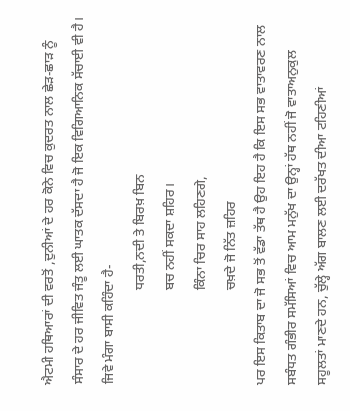ਐਟਮੀ ਹਥਿਆਰਾਂ ਦੀ ਵਰਤੋਂ ,ਦੁਨੀਆਂ ਦੇ ਹਰ ਕੋਨੇ ਵਿਚ ਕੁਦਰਤ ਨਾਲ ਛੇੜ-ਛਾੜ ਨੂੰ ਸੰਸਾਰ ਦੇ ਹਰ ਜੀਵਿਤ ਜੰਤੂ ਲਈ ਘਾਤਕ ਦੱਸਦਾ ਹੈ ਜੋ ਇਕ ਵਿਗਿਆਨਿਕ ਸੱਚਾਈ ਵੀ ਹੈ। ਜਿਵੇ ਮੰਗਾ ਬਾਸੀ ਕਹਿੰਦਾ ਹੈ-
                            ਧਰਤੀ,ਨਦੀ ਤੇ ਬਿਰਖ਼ ਬਿਨ
                            ਬਚ ਨਹੀਂ ਸਕਦਾ ਸ਼ਹਿਰ।
                            ਕਿੰਨਾ ਚਿਰ ਸਾਹ ਲਹਿਣਗੇ,
                            ਚਖ਼ਦੇ ਜੋ ਨਿੱਤ ਜ਼ਹਿਰ
ਪਰ ਇਸ ਕਿਤਾਬ ਦਾ ਜੋ ਸਭ ਤੋਂ ਵੱਡਾ ਤੱਥ ਹੈ ਉਹ ਇਹ ਹੈ ਕਿ ਇਸ ਸਭ ਵਾਤਾਵਰਣ ਨਾਲ ਸਬੰਧਤ ਗੰਭੀਰ ਸਮੱਸਿਆਂ ਵਿਚ ਆਮ ਮਨੁੱਖ ਦਾ ਉਨ੍ਹਾਂ ਹੱਥ ਨਹੀਂ ਜੋ ਵਾਤਾਅਨੁਕੁਲ ਸਹੂਲਤਾਂ ਮਾਣਦੇ ਹਨ, ਚੁੱਲ੍ਹੇ ਅੱਗ ਬਾਲਣ ਲਈ ਦਰੱਖਤ ਦੀਆ ਟਹਿਣੀਆਂ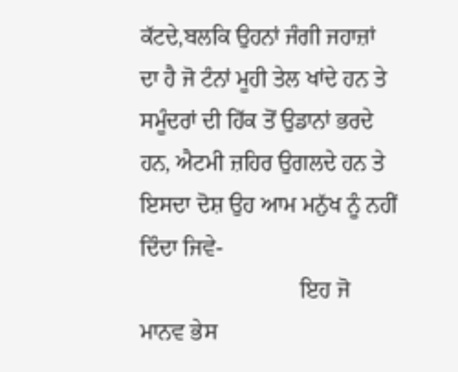ਕੱਟਦੇ,ਬਲਕਿ ਉਹਨਾਂ ਜੰਗੀ ਜਹਾਜ਼ਾਂ ਦਾ ਹੈ ਜੋ ਟੰਨਾਂ ਮੂਹੀ ਤੇਲ ਖਾਂਦੇ ਹਨ ਤੇ ਸਮੂੰਦਰਾਂ ਦੀ ਹਿੱਕ ਤੋਂ ਉਡਾਨਾਂ ਭਰਦੇ ਹਨ, ਐਟਮੀ ਜ਼ਹਿਰ ਉਗਲਦੇ ਹਨ ਤੇ ਇਸਦਾ ਦੋਸ਼ ਉਹ ਆਮ ਮਨੁੱਖ ਨੂੰ ਨਹੀਂ ਦਿੰਦਾ ਜਿਵੇ-
                            ਇਹ ਜੋ ਮਾਨਵ ਭੇਸ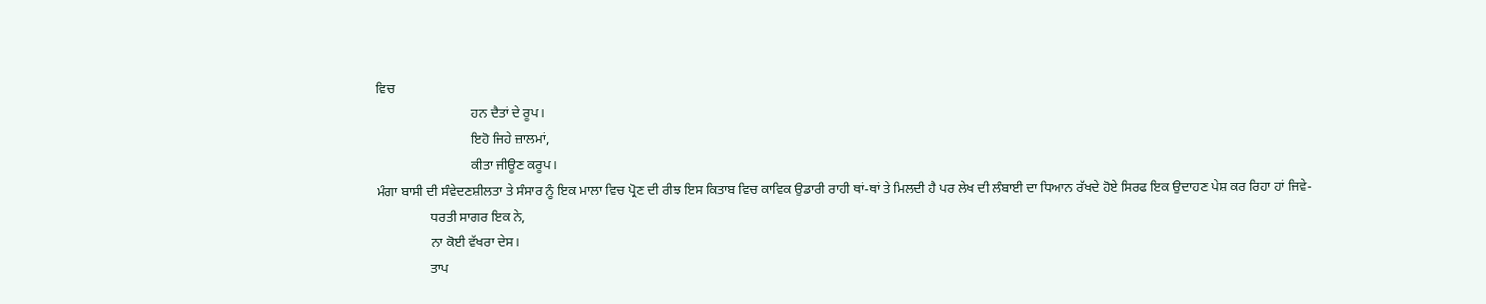ਵਿਚ
                            ਹਨ ਦੈਤਾਂ ਦੇ ਰੂਪ।
                            ਇਹੋ ਜਿਹੇ ਜ਼ਾਲਮਾਂ,
                            ਕੀਤਾ ਜੀਊਣ ਕਰੂਪ।
ਮੰਗਾ ਬਾਸੀ ਦੀ ਸੰਵੇਦਣਸ਼ੀਲਤਾ ਤੇ ਸੰਸਾਰ ਨੂੰ ਇਕ ਮਾਲਾ ਵਿਚ ਪ੍ਰੋਣ ਦੀ ਰੀਝ ਇਸ ਕਿਤਾਬ ਵਿਚ ਕਾਵਿਕ ਉਡਾਰੀ ਰਾਹੀ ਥਾਂ-ਥਾਂ ਤੇ ਮਿਲਦੀ ਹੈ ਪਰ ਲੇਖ ਦੀ ਲੰਬਾਈ ਦਾ ਧਿਆਨ ਰੱਖਦੇ ਹੋਏ ਸਿਰਫ ਇਕ ਉਦਾਹਣ ਪੇਸ਼ ਕਰ ਰਿਹਾ ਹਾਂ ਜਿਵੇ-
                ਧਰਤੀ ਸਾਗਰ ਇਕ ਨੇ,
                ਨਾ ਕੋਈ ਵੱਖਰਾ ਦੇਸ।
                ਤਾਪ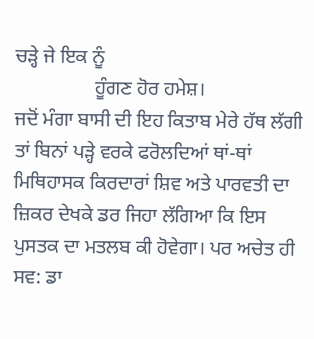ਚੜ੍ਹੇ ਜੇ ਇਕ ਨੂੰ
                ਹੂੰਗਣ ਹੋਰ ਹਮੇਸ਼।
ਜਦੋਂ ਮੰਗਾ ਬਾਸੀ ਦੀ ਇਹ ਕਿਤਾਬ ਮੇਰੇ ਹੱਥ ਲੱਗੀ ਤਾਂ ਬਿਨਾਂ ਪੜ੍ਹੇ ਵਰਕੇ ਫਰੋਲਦਿਆਂ ਥਾਂ-ਥਾਂ ਮਿਥਿਹਾਸਕ ਕਿਰਦਾਰਾਂ ਸ਼ਿਵ ਅਤੇ ਪਾਰਵਤੀ ਦਾ ਜ਼ਿਕਰ ਦੇਖਕੇ ਡਰ ਜਿਹਾ ਲੱਗਿਆ ਕਿ ਇਸ ਪੁਸਤਕ ਦਾ ਮਤਲਬ ਕੀ ਹੋਵੇਗਾ। ਪਰ ਅਚੇਤ ਹੀ ਸਵ: ਡਾ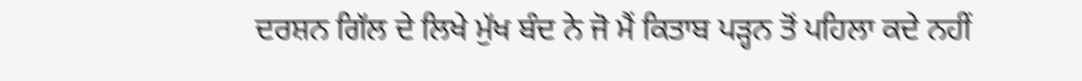ਦਰਸ਼ਨ ਗਿੱਲ ਦੇ ਲਿਖੇ ਮੁੱਖ ਬੰਦ ਨੇ ਜੋ ਮੈਂ ਕਿਤਾਬ ਪੜ੍ਹਨ ਤੋਂ ਪਹਿਲਾ ਕਦੇ ਨਹੀਂ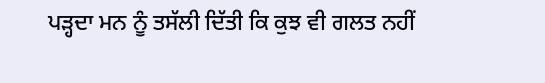ਪੜ੍ਹਦਾ ਮਨ ਨੂੰ ਤਸੱਲੀ ਦਿੱਤੀ ਕਿ ਕੁਝ ਵੀ ਗਲਤ ਨਹੀਂ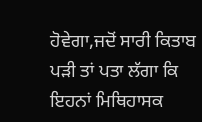ਹੋਵੇਗਾ,ਜਦੋਂ ਸਾਰੀ ਕਿਤਾਬ ਪੜੀ ਤਾਂ ਪਤਾ ਲੱਗਾ ਕਿ ਇਹਨਾਂ ਮਿਥਿਹਾਸਕ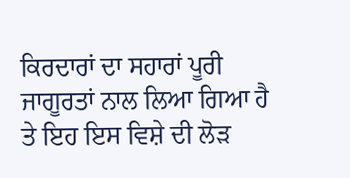ਕਿਰਦਾਰਾਂ ਦਾ ਸਹਾਰਾਂ ਪੂਰੀ ਜਾਗੂਰਤਾਂ ਨਾਲ ਲਿਆ ਗਿਆ ਹੈ ਤੇ ਇਹ ਇਸ ਵਿਸ਼ੇ ਦੀ ਲੋੜ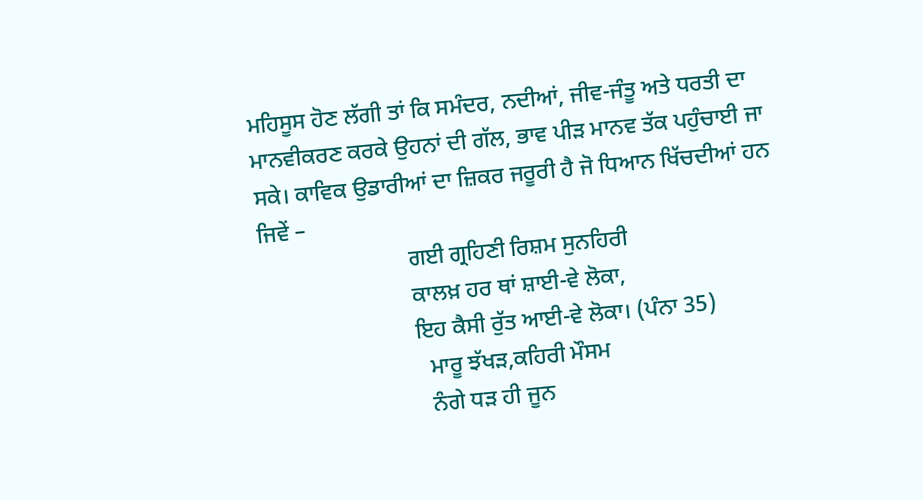ਮਹਿਸੂਸ ਹੋਣ ਲੱਗੀ ਤਾਂ ਕਿ ਸਮੰਦਰ, ਨਦੀਆਂ, ਜੀਵ-ਜੰਤੂ ਅਤੇ ਧਰਤੀ ਦਾ ਮਾਨਵੀਕਰਣ ਕਰਕੇ ਉਹਨਾਂ ਦੀ ਗੱਲ, ਭਾਵ ਪੀੜ ਮਾਨਵ ਤੱਕ ਪਹੁੰਚਾਈ ਜਾ ਸਕੇ। ਕਾਵਿਕ ਉਡਾਰੀਆਂ ਦਾ ਜ਼ਿਕਰ ਜਰੂਰੀ ਹੈ ਜੋ ਧਿਆਨ ਖਿੱਚਦੀਆਂ ਹਨ ਜਿਵੇਂ –
                          ਗਈ ਗ੍ਰਹਿਣੀ ਰਿਸ਼ਮ ਸੁਨਹਿਰੀ
                          ਕਾਲਖ਼ ਹਰ ਥਾਂ ਸ਼ਾਈ-ਵੇ ਲੋਕਾ,
                          ਇਹ ਕੈਸੀ ਰੁੱਤ ਆਈ-ਵੇ ਲੋਕਾ। (ਪੰਨਾ 35)
                            ਮਾਰੂ ਝੱਖੜ,ਕਹਿਰੀ ਮੌਸਮ
                            ਨੰਗੇ ਧੜ ਹੀ ਜੂਨ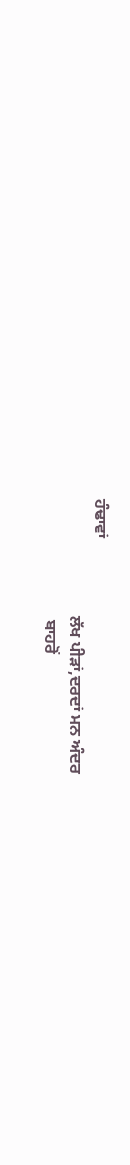ਹੰਢਾਵਾਂ
                            ਲੱਖ ਪੀੜਾਂ,ਦਰਦਾਂ ਮਨ ਅੰਦਰ
                             ਬਾਹਰੋਂ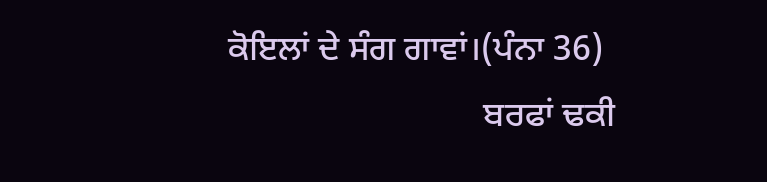ਕੋਇਲਾਂ ਦੇ ਸੰਗ ਗਾਵਾਂ।(ਪੰਨਾ 36)
                             ਬਰਫਾਂ ਢਕੀ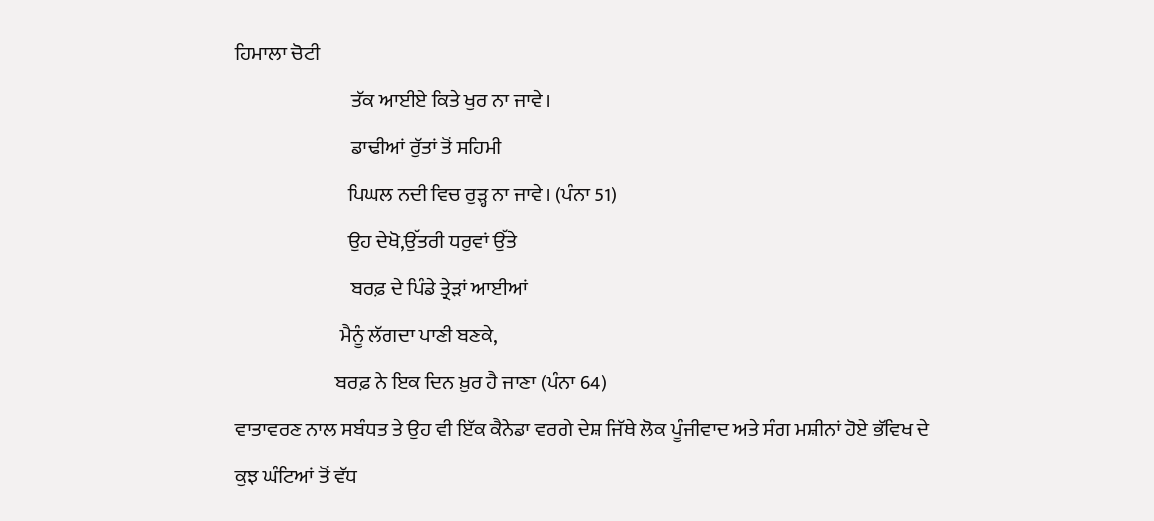ਹਿਮਾਲਾ ਚੋਟੀ
                             ਤੱਕ ਆਈਏ ਕਿਤੇ ਖੁਰ ਨਾ ਜਾਵੇ।
                             ਡਾਢੀਆਂ ਰੁੱਤਾਂ ਤੋਂ ਸਹਿਮੀ
                            ਪਿਘਲ ਨਦੀ ਵਿਚ ਰੁੜ੍ਹ ਨਾ ਜਾਵੇ। (ਪੰਨਾ 51)
                            ਉਹ ਦੇਖੋ,ਉੱਤਰੀ ਧਰੁਵਾਂ ਉੱਤੇ
                             ਬਰਫ਼ ਦੇ ਪਿੰਡੇ ਤ੍ਰੇੜਾਂ ਆਈਆਂ
                          ਮੈਨੂੰ ਲੱਗਦਾ ਪਾਣੀ ਬਣਕੇ,
                         ਬਰਫ਼ ਨੇ ਇਕ ਦਿਨ ਖ਼ੁਰ ਹੈ ਜਾਣਾ (ਪੰਨਾ 64)
ਵਾਤਾਵਰਣ ਨਾਲ ਸਬੰਧਤ ਤੇ ਉਹ ਵੀ ਇੱਕ ਕੈਨੇਡਾ ਵਰਗੇ ਦੇਸ਼ ਜਿੱਥੇ ਲੋਕ ਪੂੰਜੀਵਾਦ ਅਤੇ ਸੰਗ ਮਸ਼ੀਨਾਂ ਹੋਏ ਭੱਵਿਖ ਦੇ ਕੁਝ ਘੰਟਿਆਂ ਤੋਂ ਵੱਧ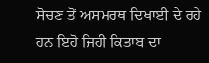ਸੋਚਣ ਤੋਂ ਅਸਮਰਥ ਦਿਖਾਈ ਦੇ ਰਹੇ ਹਨ ਇਹੋ ਜਿਹੀ ਕਿਤਾਬ ਦਾ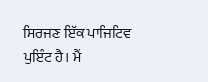ਸਿਰਜਣ ਇੱਕ ਪਾਜਿਟਿਵ ਪੁਇੰਟ ਹੈ। ਮੈਂ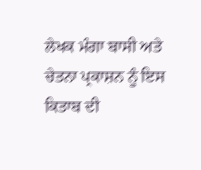ਲੇਖਕ ਮੰਗਾ ਬਾਸੀ ਅਤੇ ਚੇਤਨਾ ਪ੍ਰਕਾਸ਼ਨ ਨੂੰ ਇਸ ਕਿਤਾਬ ਦੀ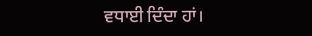ਵਧਾਈ ਦਿੰਦਾ ਹਾਂ।